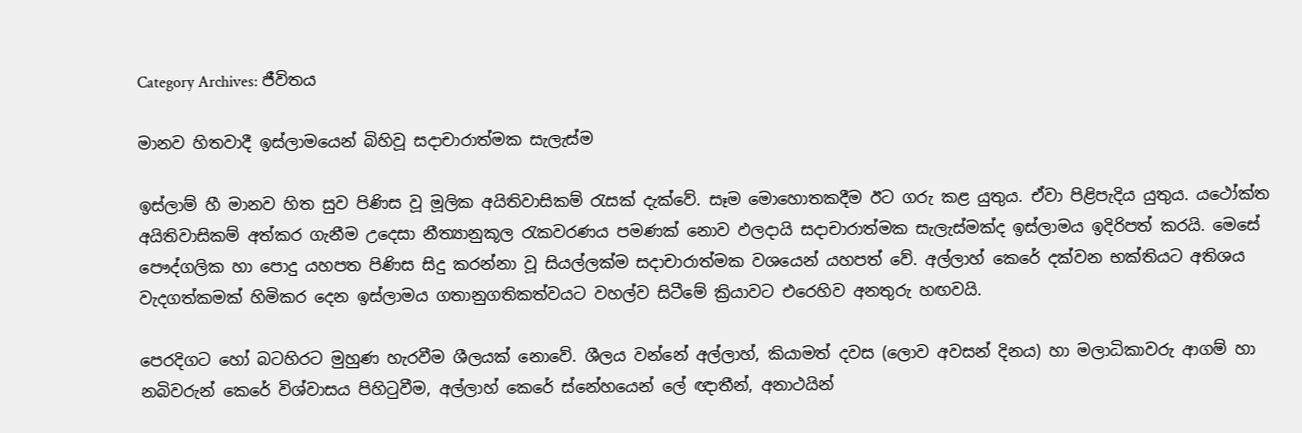Category Archives: ජීවිතය

මානව හිතවාදී ඉස්ලාමයෙන් බිහිවූ සදාචාරාත්මක සැලැස්ම

ඉස්ලාම් හී මානව හිත සුව පිණිස වූ මූලික අයිතිවාසිකම් රැසක් දැක්වේ. සෑම මොහොතකදීම ඊට ගරු කළ යුතුය. ඒවා පිළිපැදිය යුතුය. යථෝක්ත අයිතිවාසිකම් අත්කර ගැනීම උදෙසා නීත්‍යානුකූල රැකවරණය පමණක් නොව ඵලදායි සදාචාරාත්මක සැලැස්මක්ද ඉස්ලාමය ඉදිරිපත් කරයි. මෙසේ පෞද්ගලික හා පොදු යහපත පිණිස සිදු කරන්නා වූ සියල්ලක්ම සදාචාරාත්මක වශයෙන් යහපත් වේ. අල්ලාහ් කෙරේ දක්වන භක්තියට අතිශය වැදගත්කමක් හිමිකර දෙන ඉස්ලාමය ගතානුගතිකත්වයට වහල්ව සිටීමේ ක්‍රියාවට එරෙහිව අනතුරු හඟවයි.

පෙරදිගට හෝ බටහිරට මුහුණ හැරවීම ශීලයක් නොවේ. ශීලය වන්නේ අල්ලාහ්, කියාමත් දවස (ලොව අවසන් දිනය) හා මලාධිකාවරු ආගම් හා නබිවරුන් කෙරේ විශ්වාසය පිහිටුවීම, අල්ලාහ් කෙරේ ස්නේහයෙන් ලේ ඥාතීන්, අනාථයින්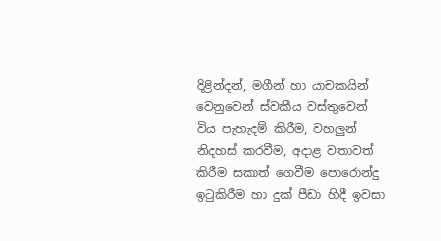දිළින්දන්, මගීන් හා යාචකයින් වෙනුවෙන් ස්වකීය වස්තුවෙන් විය පැහැදම් කිරීම, වහලුන් නිදහස් කරවීම, අදාළ වතාවත් කිරීම සකාත් ගෙවීම පොරොන්දු ඉටුකිරීම හා දුක් පීඩා හිදී ඉවසා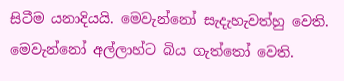සිටීම යනාදියයි. මෙවැන්නෝ සැදැහැවත්හු වෙති. මෙවැන්නෝ අල්ලාහ්ට බිය ගැත්තෝ වෙති.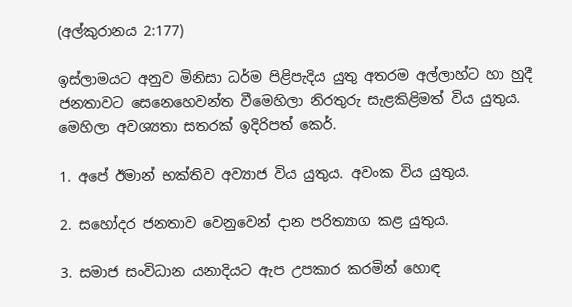(අල්කුරානය 2:177)

ඉස්ලාමයට අනුව මිනිසා ධර්ම පිළිපැදිය යුතු අතරම අල්ලාහ්ට හා හුදී ජනතාවට සෙනෙහෙවන්ත වීමෙහිලා නිරතුරු සැළකිළිමත් විය යුතුය. මෙහිලා අවශ්‍යතා සතරක් ඉදිරිපත් කෙර්.

1. අපේ ඊමාන් භක්තිව අව්‍යාජ විය යුතුය. අවංක විය යුතුය.

2. සහෝදර ජනතාව වෙනුවෙන් දාන පරිත්‍යාග කළ යුතුය.

3. සමාජ සංවිධාන යනාදියට ඇප උපකාර කරමින් හොඳ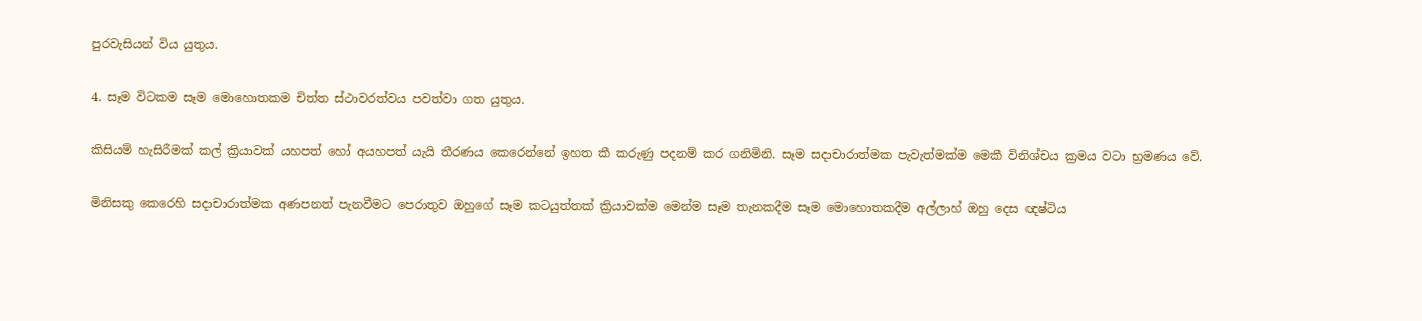පුරවැසියන් විය යුතුය.

4. සෑම විටකම සෑම මොහොතකම චිත්ත ස්ථාවරත්වය පවත්වා ගත යුතුය.

කිසියම් හැසිරීමක් කල් ක්‍රියාවක් යහපත් හෝ අයහපත් යැයි තීරණය කෙරෙන්නේ ඉහත කී කරුණු පදනම් කර ගනිමිනි. සෑම සදාචාරාත්මක පැවැත්මක්ම මෙකී විනිශ්චය ක්‍රමය වටා භ්‍රමණය වේ.

මිනිසකු කෙරෙහි සදාචාරාත්මක අණපනත් පැනවීමට පෙරාතුව ඔහුගේ සෑම කටයුත්තක් ක්‍රියාවක්ම මෙන්ම සෑම තැනකදීම සෑම මොහොතකදීම අල්ලාහ් ඔහු දෙස ඥෂ්ටිය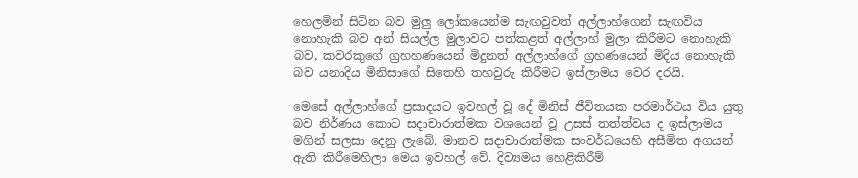හෙලමින් සිටින බව මුලු ලෝකයෙන්ම සැඟවුවත් අල්ලාහ්ගෙන් සැඟවිය නොහැකි බව අන් සියල්ල මුලාවට පත්කළත් අල්ලාහ් මුලා කිරීමට නොහැකි බව, කවරකුගේ ග්‍රහහණයෙන් මිදුනත් අල්ලාහ්ගේ ග්‍රහණයෙන් මිදිය නොහැකි බව යනාදිය මිනිසාගේ සිතෙහි තහවුරු කිරීමට ඉස්ලාමය වෙර දරයි.

මෙසේ අල්ලාහ්ගේ ප්‍රසාදයට ඉවහල් වූ දේ මිනිස් ජීවිතයක පරමාර්ථය විය යුතු බව නිර්ණය කොට සදාචාරාත්මක වශයෙන් වූ උසස් තත්ත්වය ද ඉස්ලාමය මගින් සලසා දෙනු ලැබේ. මානව සදාචාරාත්මක සංවර්ධයෙහි අසීමිත අගයන් ඇති කිරීමෙහිලා මෙය ඉවහල් වේ. දිව්‍යමය හෙළිකිරීම්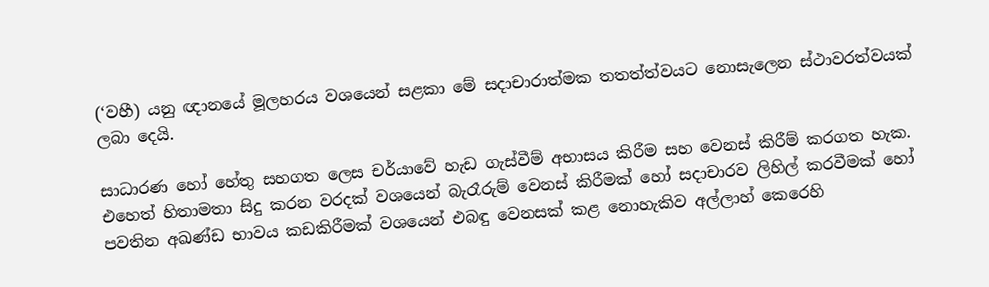(‘වහී) යනු ඥානයේ මූලහරය වශයෙන් සළකා මේ සදාචාරාත්මක තතත්ත්වයට නොසැලෙන ස්ථාවරත්වයක් ලබා දෙයි.

සාධාරණ හෝ හේතු සහගත ලෙස චර්යාවේ හැඩ ගැස්වීම් අභාසය කිරීම සහ වෙනස් කිරීම් කරගත හැක. එහෙත් හිතාමතා සිදු කරන වරදක් වශයෙන් බැරෑරුම් වෙනස් කිරීමක් හෝ සදාචාරව ලිහිල් කරවීමක් හෝ පවතින අඛණ්ඩ භාවය කඩකිරීමක් වශයෙන් එබඳු වෙනසක් කළ නොහැකිව අල්ලාහ් කෙරෙහි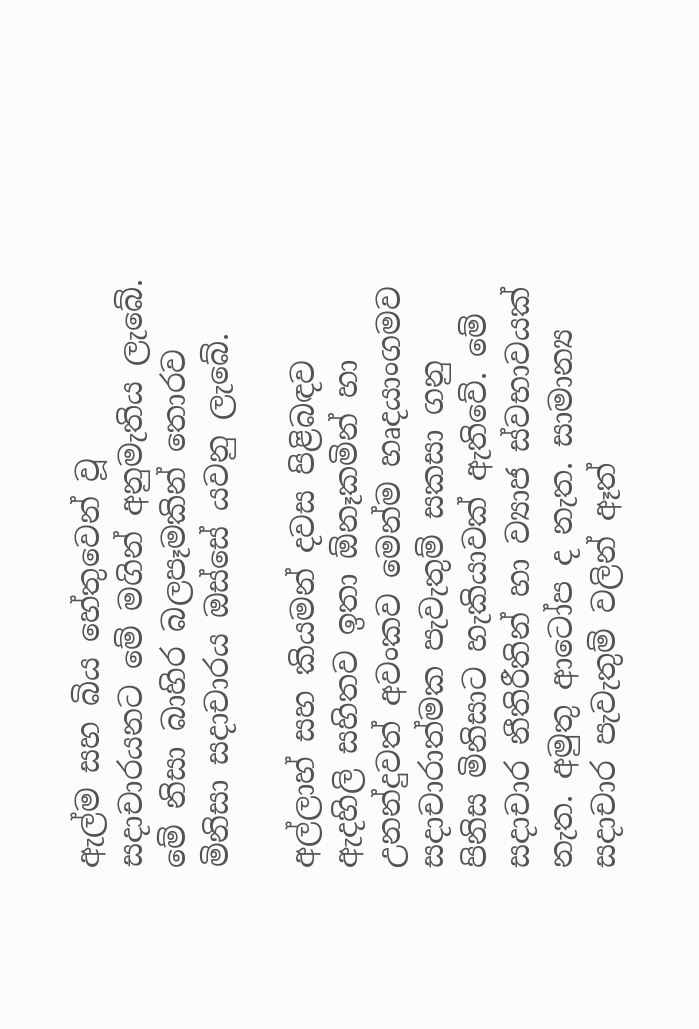ඇල්ම සහ බිය හේතුවෙන් වූ සදාචාරයනට මේ මගින් අනුමැතිය ලැබේ. මේ නිසා බාහිර බලපෑමකින් තොරව මිනිසා සදාචාරය ඔස්සේ යවනු ලැබේ.

අල්ලාහ් සහ කියමන් දවස පිළිබඳව ඇදහිලි සහිතව ඉතා ඕනෑකමින් හා උනන්දුවත් අවංකව මෙන්ම හෘදයාංගමව සදාචාරාත්මක පැවැතුම් සකසා ගනු පිනිස මිනිසාට හැකියාවක් ඇතිවේ. මේ සදාචාර නීතිරීතින් හා ව්‍යාජ ස්වභාවයක් නැත. අමුතු ආටෝප ද නැත. සාමාන්‍ය සදාචාර පැවැතුම් වලින් ඈත්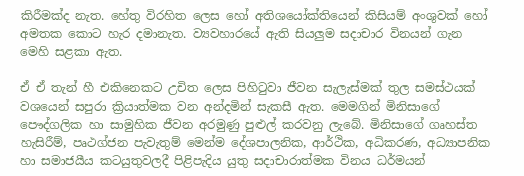කිරීමක්ද නැත. හේතු විරහිත ලෙස හෝ අතිශයෝක්තියෙන් කිසියම් අංශුවක් හෝ අමතක කොට හැර දමානැත. ව්‍යවහාරයේ ඇති සියලුම සදාචාර විනයන් ගැන මෙහි සළකා ඇත.

ඒ ඒ තැන් හී එකිනෙකට උචිත ලෙස පිහිටුවා ජීවන සැලැස්මක් තුල සමස්ථයක් වශයෙන් සපුරා ක්‍රියාත්මක වන අන්දමින් සැකසී ඇත. මෙමගින් මිනිසාගේ පෞද්ගලික හා සාමුහික ජීවන අරමුණු පුළුල් කරවනු ලැබේ. මිනිසාගේ ගෘහස්ත හැසිරීම්, පෘථග්ජන පැවැතුම් මෙන්ම දේශපාලනික, ආර්ථික, අධිකරණ, අධ්‍යාපනික හා සමාජයීය කටයුතුවලදී පිළිපැදිය යුතු සදාචාරාත්මක විනය ධර්මයන්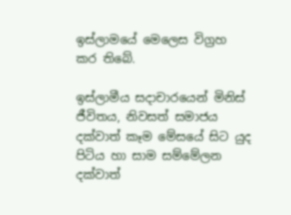ඉස්ලාමයේ මෙලෙස විග්‍රහ කර තිබේ.

ඉස්ලාමීය සදාචාරයෙන් මිනිස් ජීවිතය, නිවසත් සමාජය දක්වාත් කෑම මේසයේ සිට යුද පිටිය හා සාම සම්මේලන දක්වාත්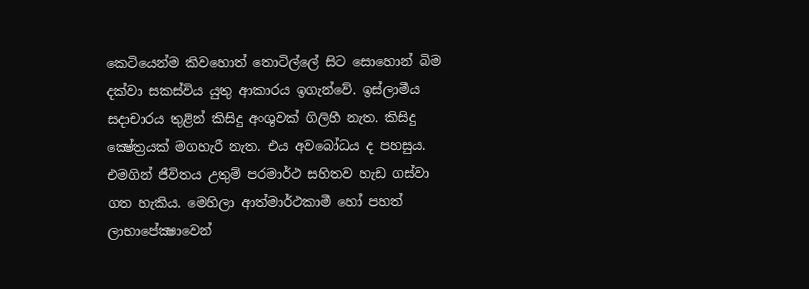කෙටියෙන්ම කිවහොත් තොටිල්ලේ සිට සොහොන් බිම දක්වා සකස්විය යුතු ආකාරය ඉගැන්වේ. ඉස්ලාමීය සදාචාරය තුළින් කිසිදු අංශුවක් ගිලිහී නැත. කිසිදු ක්‍ෂේත්‍රයක් මගහැරී නැත. එය අවබෝධය ද පහසුය. එමගින් ජීවිතය උතුම් පරමාර්ථ සහිතව හැඩ ගස්වා ගත හැකිය. මෙහිලා ආත්මාර්ථකාමී හෝ පහත් ලාභාපේක්‍ෂාවෙන්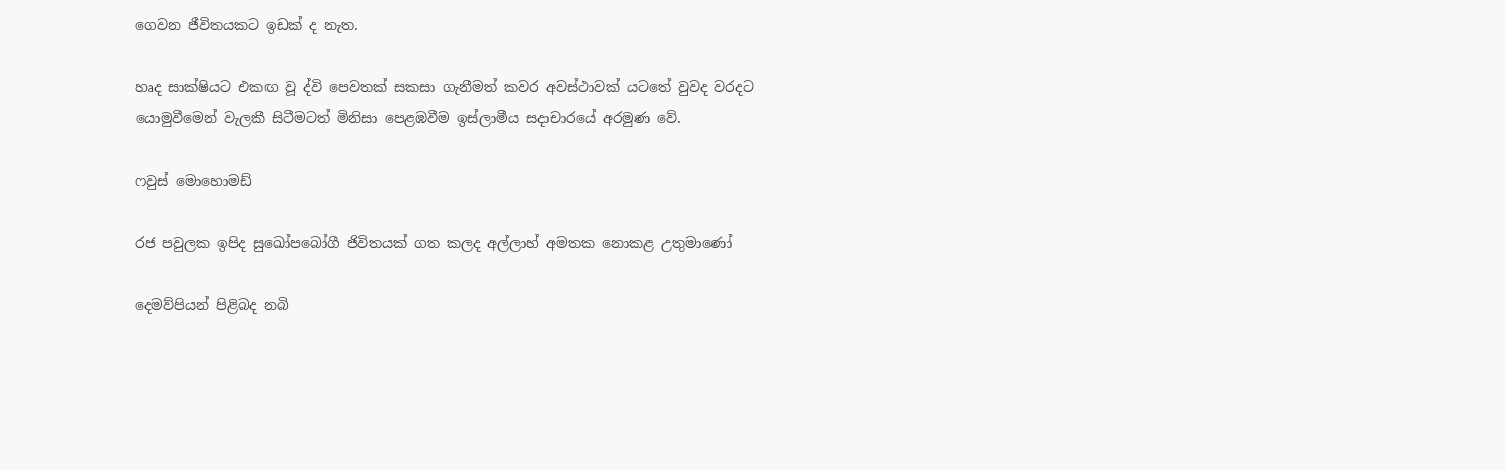ගෙවන ජීවිතයකට ඉඩක් ද නැත.

හෘද සාක්ෂියට එකඟ වූ ද්වි පෙවතක් සකසා ගැනීමත් කවර අවස්ථාවක් යටතේ වුවද වරදට යොමුවීමෙන් වැලකී සිටීමටත් මිනිසා පෙළඹවීම ඉස්ලාමීය සදාචාරයේ අරමුණ වේ.

ෆවුස් මොහොමඩ්

රජ පවුලක ඉපිද සුඛෝපබෝගී ජිවිතයක් ගත කලද අල්ලාහ් අමතක නොකළ උතුමාණෝ

දෙමව්පියන් පිළිබද නබි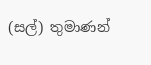(සල්) තුමාණන්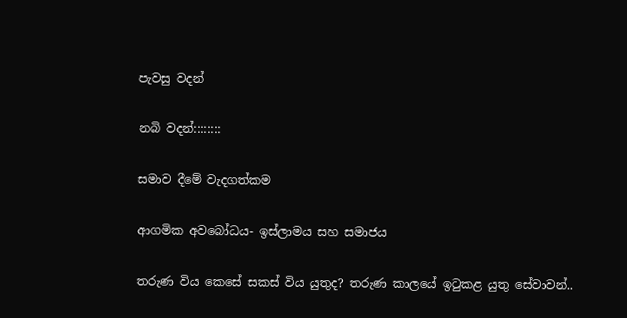පැවසු වදන්

නබි වදන්::::::::

සමාව දීමේ වැදගත්කම

ආගමික අවබෝධය- ඉස්ලාමය සහ සමාජය

තරුණ විය කෙසේ සකස් විය යුතුද? තරුණ කාලයේ ඉටුකළ යුතු සේවාවන්..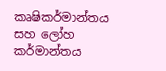කෘෂිකර්මාන්තය සහ ලෝහ කර්මාන්තය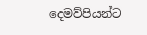දෙමව්පියන්ට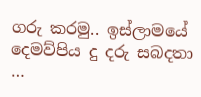ගරු කරමු.. ඉස්ලාමයේ දෙමව්පිය දු දරු සබදතා …